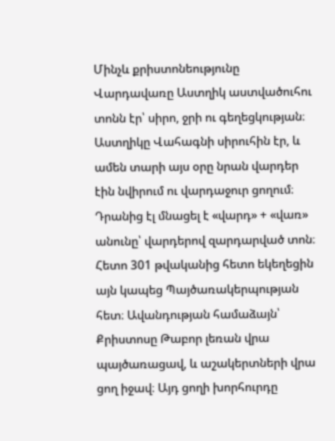Մինչև քրիստոնեությունը Վարդավառը Աստղիկ աստվածուհու տոնն էր՝ սիրո, ջրի ու գեղեցկության։ Աստղիկը Վահագնի սիրուհին էր, և ամեն տարի այս օրը նրան վարդեր էին նվիրում ու վարդաջուր ցողում։ Դրանից էլ մնացել է «վարդ» + «վառ» անունը՝ վարդերով զարդարված տոն։
Հետո 301 թվականից հետո եկեղեցին այն կապեց Պայծառակերպության հետ։ Ավանդության համաձայն՝ Քրիստոսը Թաբոր լեռան վրա պայծառացավ, և աշակերտների վրա ցող իջավ։ Այդ ցողի խորհուրդը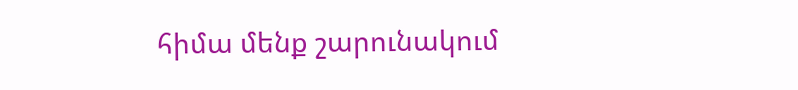հիմա մենք շարունակում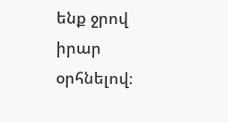ենք ջրով իրար օրհնելով։